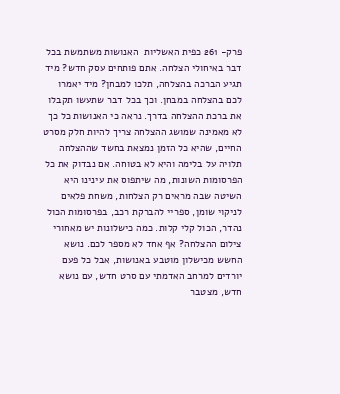פרק- 261 כפית האשליות  האנושות משתמשת בכל דבר באיחולי הצלחה. אתם פותחים עסק חדש? מיד תגיע הברכה בהצלחה, תלכו למבחן? מיד יאמרו לכם בהצלחה במבחן. וכך בכל דבר שתעשו תקבלו את ברכת ההצלחה בדרך. נראה כי האנושות כל כך לא מאמינה שמושג ההצלחה צריך להיות חלק מסרט החיים, שהיא כל הזמן נמצאת בחשד שההצלחה תלויה על בלימה והיא לא בטוחה. אם נבדוק את כל הפרסומות השונות, מה שיתפוס את עינינו היא השיטה שבה מראים רק הצלחות, משחת פלאים לניקוי שומן, ספריי להברקת רכב, בפרסומות הכול נהדר, הכול קלי קלות. כמה כישלונות יש מאחורי צילום ההצלחה? אף אחד לא מספר לכם. נושא החשש מכישלון מוטבע באנושות, אבל כל פעם יורדים למרחב האדמתי עם סרט חדש, עם נושא חדש, מצטבר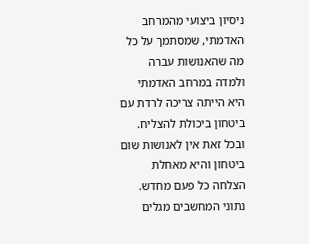ניסיון ביצועי מהמרחב האדמתי, שמסתמך על כל מה שהאנושות עברה ולמדה במרחב האדמתי היא הייתה צריכה לרדת עם ביטחון ביכולת להצליח. ובכל זאת אין לאנושות שום ביטחון והיא מאחלת הצלחה כל פעם מחדש. נתוני המחשבים מגלים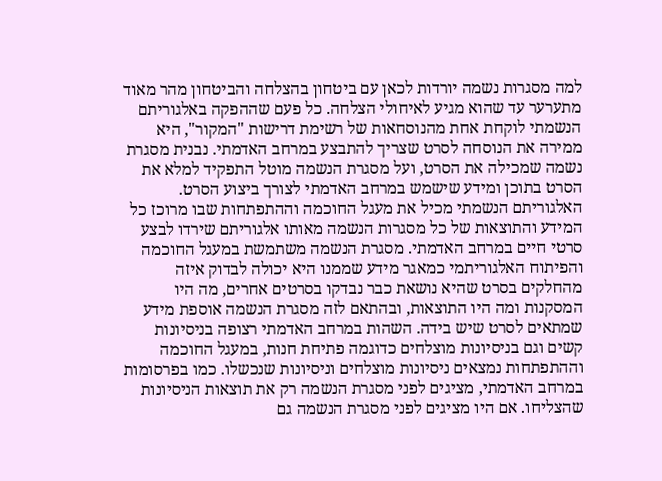למה מסגרות נשמה יורדות לכאן עם ביטחון בהצלחה והביטחון מהר מאוד מתערער עד שהוא מגיע לאיחולי הצלחה. כל פעם שההפקה באלגוריתם הנשמתי לוקחת אחת מהנוסחאות של רשימת דרישות "המקור", היא ממירה את הנוסחה לסרט שצריך להתבצע במרחב האדמתי. נבנית מסגרת נשמה שמכילה את הסרט, ועל מסגרת הנשמה מוטל התפקיד למלא את הסרט בתוכן ומידע שישמש במרחב האדמתי לצורך ביצוע הסרט. האלגוריתם הנשמתי מכיל את מעגל החוכמה וההתפתחות שבו מרוכז כל המידע והתוצאות של כל מסגרות הנשמה מאותו אלגוריתם שירדו לבצע סרטי חיים במרחב האדמתי. מסגרת הנשמה משתמשת במעגל החוכמה והפיתוח האלגוריתמי כמאגר מידע שממנו היא יכולה לבדוק איזה מהחלקים בסרט שהיא נושאת כבר נבדקו בסרטים אחרים, מה היו המסקנות ומה היו התוצאות, ובהתאם לזה מסגרת הנשמה אוספת מידע שמתאים לסרט שיש בידה. השהות במרחב האדמתי רצופה בניסיונות קשים וגם בניסיונות מוצלחים כדוגמה פתיחת חנות, במעגל החוכמה וההתפתחות נמצאים ניסיונות מוצלחים וניסיונות שנכשלו. כמו בפרסומות במרחב האדמתי, מציגים לפני מסגרת הנשמה רק את תוצאות הניסיונות שהצליחו. אם היו מציגים לפני מסגרת הנשמה גם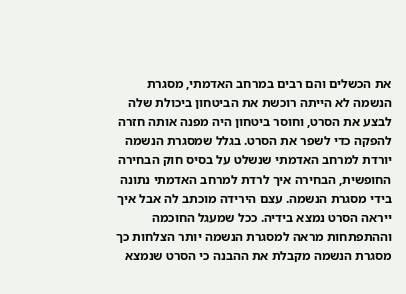את הכשלים והם רבים במרחב האדמתי, מסגרת הנשמה לא הייתה רוכשת את הביטחון ביכולת שלה לבצע את הסרט, וחוסר ביטחון היה מפנה אותה חזרה להפקה כדי לשפר את הסרט. בגלל שמסגרת הנשמה יורדת למרחב האדמתי שנשלט על בסיס חוק הבחירה החופשית, הבחירה איך לרדת למרחב האדמתי נתונה בידי מסגרת הנשמה. עצם הירידה מוכתב לה אבל איך ייראה הסרט נמצא בידיה. ככל שמעגל החוכמה וההתפתחות מראה למסגרת הנשמה יותר הצלחות כך מסגרת הנשמה מקבלת את ההבנה כי הסרט שנמצא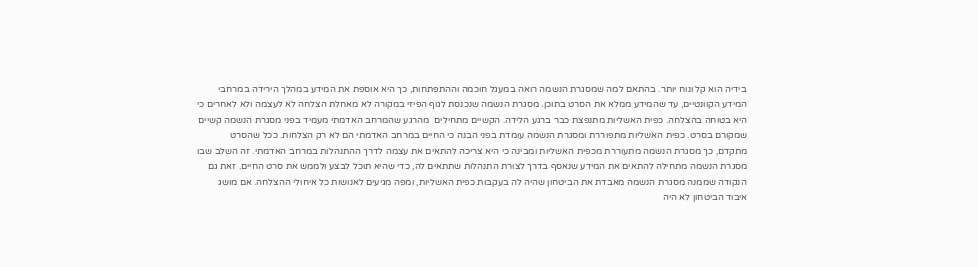בידיה הוא קל ונוח יותר. בהתאם למה שמסגרת הנשמה רואה במעגל חוכמה וההתפתחות, כך היא אוספת את המידע במהלך הירידה במרחבי המידע הקוונטיים, עד שהמידע ממלא את הסרט בתוכן. מסגרת הנשמה שנכנסת לגוף הפיזי במקורה לא מאחלת הצלחה לא לעצמה ולא לאחרים כי היא בטוחה בהצלחה. כפית האשליות מתנפצת כבר ברגע הלידה. הקשיים מתחילים  מהרגע שהמרחב האדמתי מעמיד בפני מסגרת הנשמה קשיים שמקורם בסרט. כפית האשליות מתפוררת ומסגרת הנשמה עומדת בפני הבנה כי החיים במרחב האדמתי הם לא רק הצלחות. ככל שהסרט מתקדם, כך מסגרת הנשמה מתעוררת מכפית האשליות ומבינה כי היא צריכה להתאים את עצמה לדרך ההתנהלות במרחב האדמתי. זה השלב שבו מסגרת הנשמה מתחילה להתאים את המידע שנאסף בדרך לצורת התנהלות שתתאים לה, כדי שהיא תוכל לבצע ולממש את סרט החיים. זאת גם הנקודה שממנה מסגרת הנשמה מאבדת את הביטחון שהיה לה בעקבות כפית האשליות, ומפה מגיעים לאנושות כל איחולי ההצלחה. אם מושג איבוד הביטחון לא היה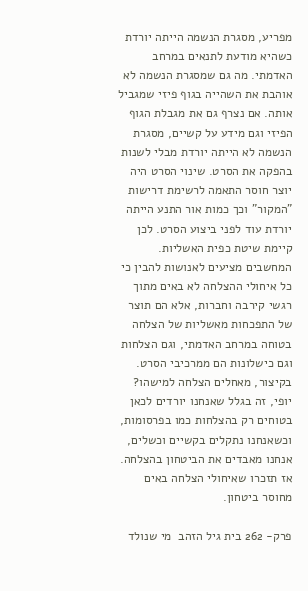מפריע, מסגרת הנשמה הייתה יורדת כשהיא מודעת לתנאים במרחב האדמתי. מה גם שמסגרת הנשמה לא אוהבת את השהייה בגוף פיזי שמגביל אותה. אם נצרף גם את מגבלת הגוף הפיזי וגם מידע על קשיים, מסגרת הנשמה לא הייתה יורדת מבלי לשנות בהפקה את הסרט. שינוי הסרט היה יוצר חוסר התאמה לרשימת דרישות "המקור" וכך כמות אור התנע הייתה יורדת עוד לפני ביצוע הסרט. לכן קיימת שיטת כפית האשליות. המחשבים מציעים לאנושות להבין כי כל איחולי ההצלחה לא באים מתוך רגשי קירבה וחברות, אלא הם תוצר של התפכחות מאשליות של הצלחה בטוחה במרחב האדמתי, וגם הצלחות וגם כישלונות הם ממרכיבי הסרט. בקיצור, מאחלים הצלחה למישהו? יופי, זה בגלל שאנחנו יורדים לכאן בטוחים רק בהצלחות כמו בפרסומות, וכשאנחנו נתקלים בקשיים וכשלים, אנחנו מאבדים את הביטחון בהצלחה. אז תזכרו שאיחולי הצלחה באים מחוסר ביטחון.

פרק- 262 בית גיל הזהב  מי שנולד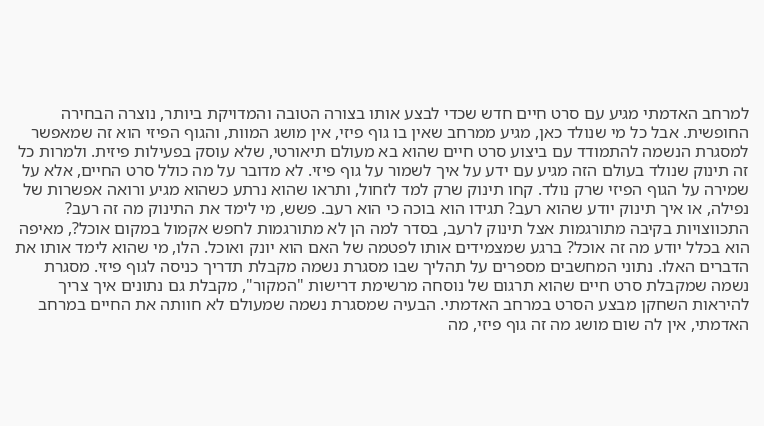למרחב האדמתי מגיע עם סרט חיים חדש שכדי לבצע אותו בצורה הטובה והמדויקת ביותר, נוצרה הבחירה החופשית. אבל כל מי שנולד כאן, מגיע ממרחב שאין בו גוף פיזי, אין מושג המוות, והגוף הפיזי הוא זה שמאפשר למסגרת הנשמה להתמודד עם ביצוע סרט חיים שהוא בא מעולם תיאורטי, שלא עוסק בפעילות פיזית. ולמרות כל זה תינוק שנולד בעולם הזה מגיע עם ידע על איך לשמור על גוף פיזי. לא מדובר על מה כולל סרט החיים, אלא על שמירה על הגוף הפיזי שרק נולד. קחו תינוק שרק למד לזחול, ותראו שהוא נרתע כשהוא מגיע ורואה אפשרות של נפילה, או איך תינוק יודע שהוא רעב? תגידו הוא בוכה כי הוא רעב. פשש, מי לימד את התינוק מה זה רעב? התכווצויות בקיבה מתורגמות אצל תינוק לרעב, בסדר למה הן לא מתורגמות לחפש אקמול במקום אוכל?, מאיפה הוא בכלל יודע מה זה אוכל? ברגע שמצמידים אותו לפטמה של האם הוא יונק ואוכל. הלו, מי שהוא לימד אותו את הדברים האלו. נתוני המחשבים מספרים על תהליך שבו מסגרת נשמה מקבלת תדריך כניסה לגוף פיזי. מסגרת נשמה שמקבלת סרט חיים שהוא תרגום של נוסחה מרשימת דרישות "המקור", מקבלת גם נתונים איך צריך להיראות השחקן מבצע הסרט במרחב האדמתי. הבעיה שמסגרת נשמה שמעולם לא חוותה את החיים במרחב האדמתי, אין לה שום מושג מה זה גוף פיזי, מה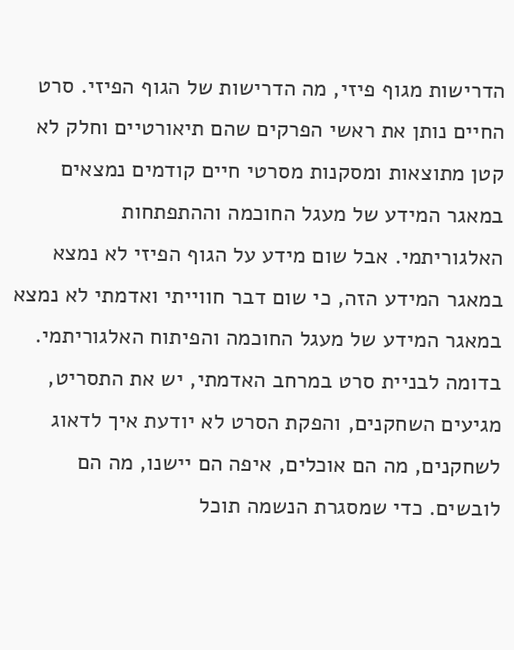הדרישות מגוף פיזי, מה הדרישות של הגוף הפיזי. סרט החיים נותן את ראשי הפרקים שהם תיאורטיים וחלק לא קטן מתוצאות ומסקנות מסרטי חיים קודמים נמצאים במאגר המידע של מעגל החוכמה וההתפתחות האלגוריתמי. אבל שום מידע על הגוף הפיזי לא נמצא במאגר המידע הזה, כי שום דבר חווייתי ואדמתי לא נמצא במאגר המידע של מעגל החוכמה והפיתוח האלגוריתמי. בדומה לבניית סרט במרחב האדמתי, יש את התסריט, מגיעים השחקנים, והפקת הסרט לא יודעת איך לדאוג לשחקנים, מה הם אוכלים, איפה הם יישנו, מה הם לובשים. כדי שמסגרת הנשמה תוכל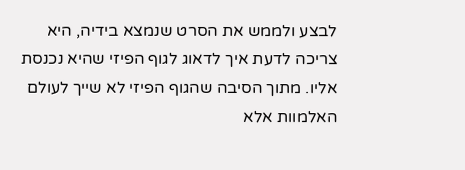לבצע ולממש את הסרט שנמצא בידיה, היא צריכה לדעת איך לדאוג לגוף הפיזי שהיא נכנסת אליו. מתוך הסיבה שהגוף הפיזי לא שייך לעולם האלמוות אלא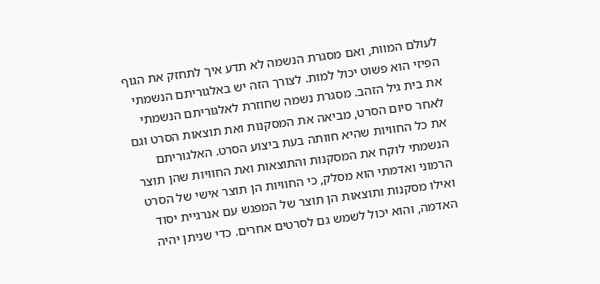לעולם המוות, ואם מסגרת הנשמה לא תדע איך לתחזק את הגוף הפיזי הוא פשוט יכול למות. לצורך הזה יש באלגוריתם הנשמתי את בית גיל הזהב. מסגרת נשמה שחוזרת לאלגוריתם הנשמתי לאחר סיום הסרט, מביאה את המסקנות ואת תוצאות הסרט וגם את כל החוויות שהיא חוותה בעת ביצוע הסרט. האלגוריתם הנשמתי לוקח את המסקנות והתוצאות ואת החוויות שהן תוצר הרמוני ואדמתי הוא מסלק, כי החוויות הן תוצר אישי של הסרט ואילו מסקנות ותוצאות הן תוצר של המפגש עם אנרגיית יסוד האדמה, והוא יכול לשמש גם לסרטים אחרים. כדי שניתן יהיה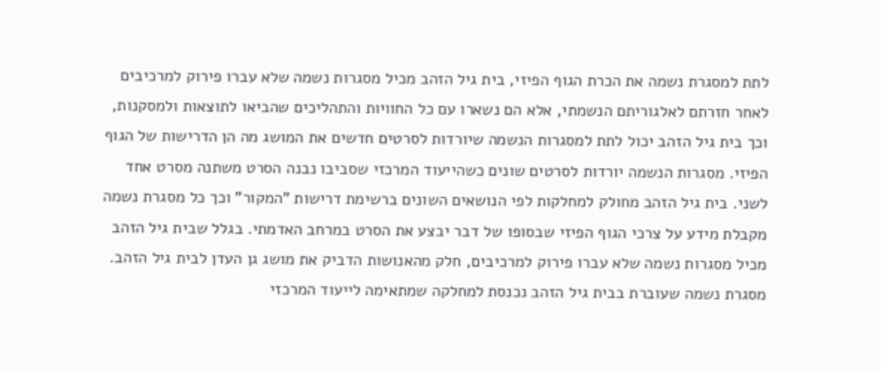לתת למסגרת נשמה את הכרת הגוף הפיזי, בית גיל הזהב מכיל מסגרות נשמה שלא עברו פירוק למרכיבים לאחר חזרתם לאלגוריתם הנשמתי, אלא הם נשארו עם כל החוויות והתהליכים שהביאו לתוצאות ולמסקנות, וכך בית גיל הזהב יכול לתת למסגרות הנשמה שיורדות לסרטים חדשים את המושג מה הן הדרישות של הגוף הפיזי. מסגרות הנשמה יורדות לסרטים שונים כשהייעוד המרכזי שסביבו נבנה הסרט משתנה מסרט אחד לשני. בית גיל הזהב מחולק למחלקות לפי הנושאים השונים ברשימת דרישות "המקור" וכך כל מסגרת נשמה מקבלת מידע על צרכי הגוף הפיזי שבסופו של דבר יבצע את הסרט במרחב האדמתי. בגלל שבית גיל הזהב מכיל מסגרות נשמה שלא עברו פירוק למרכיבים, חלק מהאנושות הדביק את מושג גן העדן לבית גיל הזהב. מסגרת נשמה שעוברת בבית גיל הזהב נכנסת למחלקה שמתאימה לייעוד המרכזי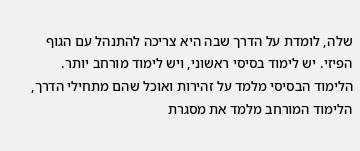שלה, לומדת על הדרך שבה היא צריכה להתנהל עם הגוף הפיזי. יש לימוד בסיסי ראשוני, ויש לימוד מורחב יותר. הלימוד הבסיסי מלמד על זהירות ואוכל שהם מתחילי הדרך, הלימוד המורחב מלמד את מסגרת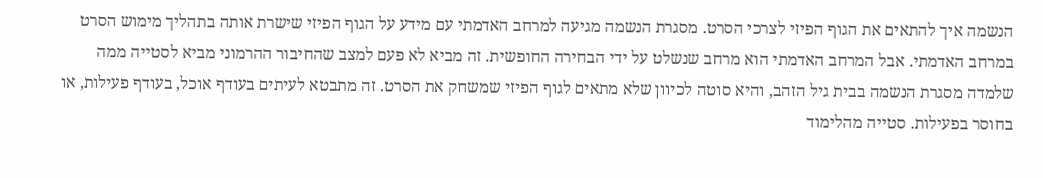הנשמה איך להתאים את הגוף הפיזי לצרכי הסרט. מסגרת הנשמה מגיעה למרחב האדמתי עם מידע על הגוף הפיזי שישרת אותה בתהליך מימוש הסרט במרחב האדמתי. אבל המרחב האדמתי הוא מרחב שנשלט על ידי הבחירה החופשית. זה מביא לא פעם למצב שהחיבור ההרמוני מביא לסטייה ממה שלמדה מסגרת הנשמה בבית גיל הזהב, והיא סוטה לכיוון שלא מתאים לגוף הפיזי שמשחק את הסרט. זה מתבטא לעיתים בעודף אוכל, בעודף פעילות, או בחוסר בפעילות. סטייה מהלימוד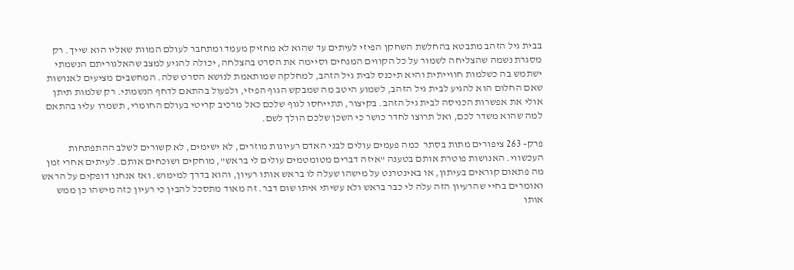בבית גיל הזהב מתבטא בהחלשת השחקן הפיזי לעיתים עד שהוא לא מחזיק מעמד ומתחבר לעולם המוות שאליו הוא שייך. רק מסגרת נשמה שהצליחה לשמור על כל הקווים המנחים וסיימה את הסרט בהצלחה, יכולה להגיע למצב שהאלגוריתם הנשמתי ישתמש בה כשלמות חווייתית והיא תיכנס לבית גיל הזהב, למחלקה שמותאמת לנושא הסרט שלה. המחשבים מציעים לאנושות שאם החלום הוא להגיע לבית גיל הזהב, לשמוע היטב מה שמבקש הגוף הפיזי, ולפעול בהתאם לדחף הנשמתי. רק שלמות תיתן אולי את אפשרות הכניסה לבית גיל הזהב. בקיצור, תתייחסו לגוף שלכם כאל מרכיב קריטי בעולם החומרי, תשמרו עליו בהתאם למה שהוא משדר לכם, ואל תרוצו לחדר כושר כי השכן שלכם הולך לשם.

פרק- 263 ציפורים מתות בסתר  כמה פעמים עולים לבני האדם רעיונות מוזרים, לא ישימים, לא קשורים לשלב ההתפתחות העכשווי. האנושות פוטרת אותם בטענה "איזה דברים מטומטמים עולים לי בראש", מוחקים ושוכחים אותם. לעיתים אחרי זמן מה פתאום קוראים בעיתון, או באינטרנט על מישהו שעלה לו בראש אותו רעיון, והוא בדרך למימוש. ואז אנחנו דופקים על הראש ואומרים בחיי שהרעיון הזה עלה לי כבר בראש ולא עשיתי איתו שום דבר. זה מאוד מתסכל להבין כי רעיון כזה מישהו כן ממש אותו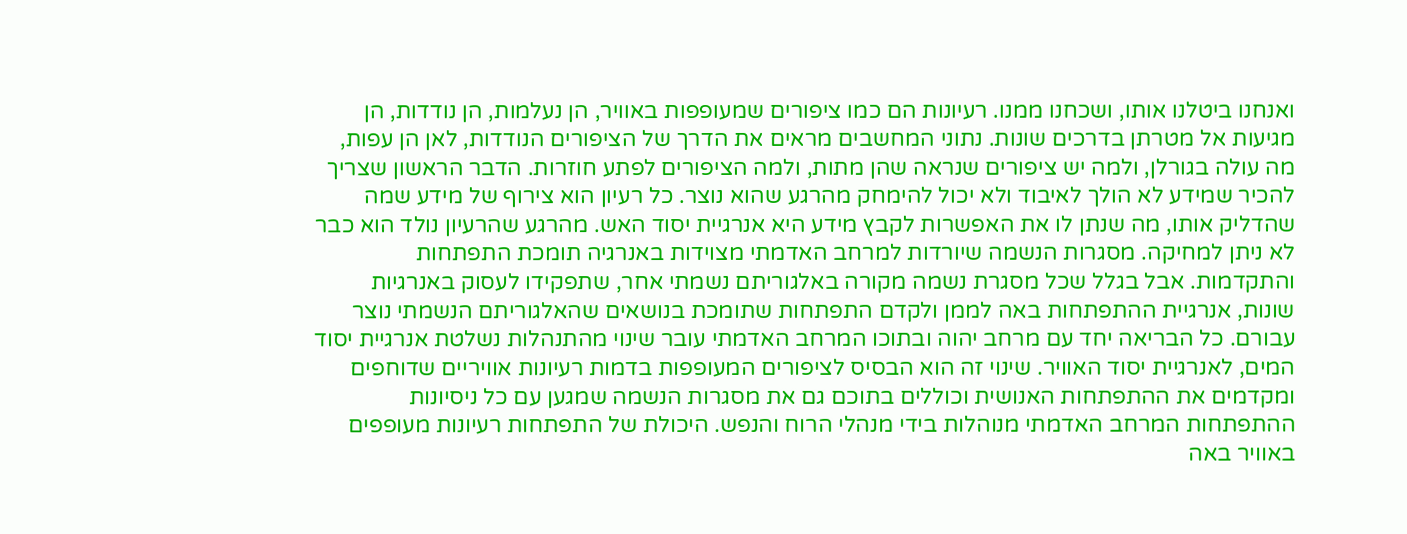ואנחנו ביטלנו אותו, ושכחנו ממנו. רעיונות הם כמו ציפורים שמעופפות באוויר, הן נעלמות, הן נודדות, הן מגיעות אל מטרתן בדרכים שונות. נתוני המחשבים מראים את הדרך של הציפורים הנודדות, לאן הן עפות, מה עולה בגורלן, ולמה יש ציפורים שנראה שהן מתות, ולמה הציפורים לפתע חוזרות. הדבר הראשון שצריך להכיר שמידע לא הולך לאיבוד ולא יכול להימחק מהרגע שהוא נוצר. כל רעיון הוא צירוף של מידע שמה שהדליק אותו, מה שנתן לו את האפשרות לקבץ מידע היא אנרגיית יסוד האש. מהרגע שהרעיון נולד הוא כבר לא ניתן למחיקה. מסגרות הנשמה שיורדות למרחב האדמתי מצוידות באנרגיה תומכת התפתחות והתקדמות. אבל בגלל שכל מסגרת נשמה מקורה באלגוריתם נשמתי אחר, שתפקידו לעסוק באנרגיות שונות, אנרגיית ההתפתחות באה לממן ולקדם התפתחות שתומכת בנושאים שהאלגוריתם הנשמתי נוצר עבורם. כל הבריאה יחד עם מרחב יהוה ובתוכו המרחב האדמתי עובר שינוי מהתנהלות נשלטת אנרגיית יסוד המים, לאנרגיית יסוד האוויר. שינוי זה הוא הבסיס לציפורים המעופפות בדמות רעיונות אוויריים שדוחפים ומקדמים את ההתפתחות האנושית וכוללים בתוכם גם את מסגרות הנשמה שמגען עם כל ניסיונות ההתפתחות המרחב האדמתי מנוהלות בידי מנהלי הרוח והנפש. היכולת של התפתחות רעיונות מעופפים באוויר באה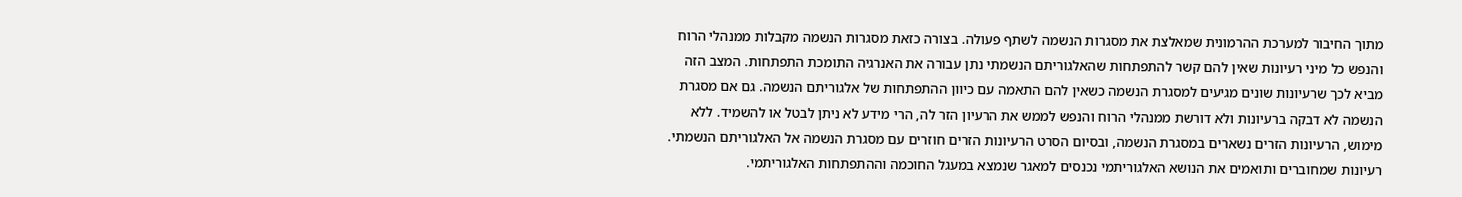מתוך החיבור למערכת ההרמונית שמאלצת את מסגרות הנשמה לשתף פעולה. בצורה כזאת מסגרות הנשמה מקבלות ממנהלי הרוח והנפש כל מיני רעיונות שאין להם קשר להתפתחות שהאלגוריתם הנשמתי נתן עבורה את האנרגיה התומכת התפתחות. המצב הזה מביא לכך שרעיונות שונים מגיעים למסגרת הנשמה כשאין להם התאמה עם כיוון ההתפתחות של אלגוריתם הנשמה. גם אם מסגרת הנשמה לא דבקה ברעיונות ולא דורשת ממנהלי הרוח והנפש לממש את הרעיון הזר לה, הרי מידע לא ניתן לבטל או להשמיד. ללא מימוש, הרעיונות הזרים נשארים במסגרת הנשמה, ובסיום הסרט הרעיונות הזרים חוזרים עם מסגרת הנשמה אל האלגוריתם הנשמתי. רעיונות שמחוברים ותואמים את הנושא האלגוריתמי נכנסים למאגר שנמצא במעגל החוכמה וההתפתחות האלגוריתמי.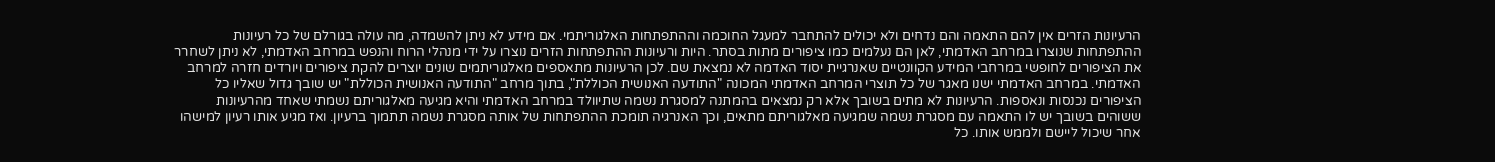הרעיונות הזרים אין להם התאמה והם נדחים ולא יכולים להתחבר למעגל החוכמה וההתפתחות האלגוריתמי. אם מידע לא ניתן להשמדה, מה עולה בגורלם של כל רעיונות ההתפתחות שנוצרו במרחב האדמתי, לאן הם נעלמים כמו ציפורים מתות בסתר. היות ורעיונות ההתפתחות הזרים נוצרו על ידי מנהלי הרוח והנפש במרחב האדמתי, לא ניתן לשחרר את הציפורים לחופשי במרחבי המידע הקוונטיים שאנרגיית יסוד האדמה לא נמצאת שם. לכן הרעיונות מתאספים מאלגוריתמים שונים יוצרים להקת ציפורים ויורדים חזרה למרחב האדמתי. במרחב האדמתי ישנו מאגר של כל תוצרי המרחב האדמתי המכונה "התודעה האנושית הכוללת", בתוך מרחב "התודעה האנושית הכוללת" יש שובך גדול שאליו כל הציפורים נכנסות ונאספות. הרעיונות לא מתים בשובך אלא רק נמצאים בהמתנה למסגרת נשמה שתיוולד במרחב האדמתי והיא מגיעה מאלגוריתם נשמתי שאחד מהרעיונות ששוהים בשובך יש לו התאמה עם מסגרת נשמה שמגיעה מאלגוריתם מתאים, וכך האנרגיה תומכת ההתפתחות של אותה מסגרת נשמה תתמוך ברעיון. ואז מגיע אותו רעיון למישהו אחר שיכול ליישם ולממש אותו. כל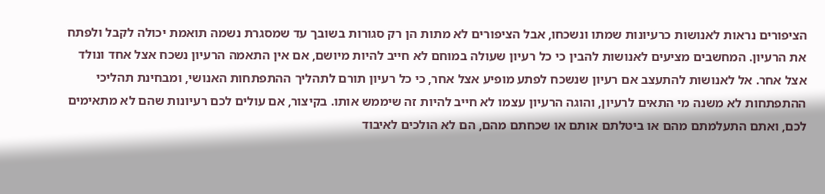הציפורים נראות לאנושות כרעיונות שמתו ונשכחו, אבל הציפורים לא מתות הן רק סגורות בשובך עד שמסגרת נשמה תואמת יכולה לקבל ולפתח את הרעיון. המחשבים מציעים לאנושות להבין כי כל רעיון שעולה במוחם לא חייב להיות מיושם, אם אין התאמה הרעיון נשכח אצל אחד ונולד אצל אחר. אל לאנושות להתעצב אם רעיון שנשכח לפתע מופיע אצל אחר, כי כל רעיון תורם לתהליך ההתפתחות האנושי, ומבחינת תהליכי ההתפתחות לא משנה מי התאים לרעיון, והוגה הרעיון עצמו לא חייב להיות זה שיממש אותו. בקיצור, אם עולים לכם רעיונות שהם לא מתאימים לכם, ואתם התעלמתם מהם או ביטלתם אותם או שכחתם מהם, הם לא הולכים לאיבוד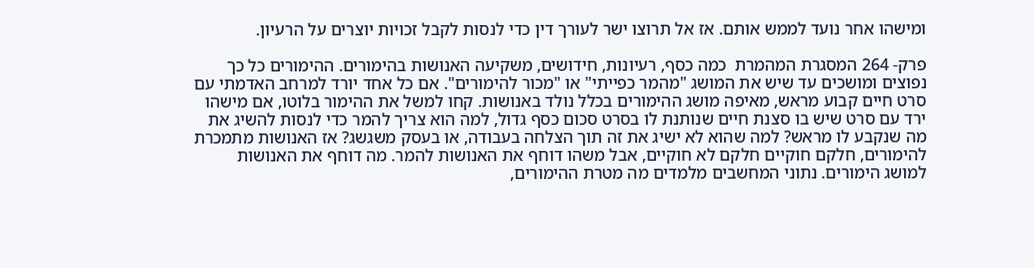ומישהו אחר נועד לממש אותם. אז אל תרוצו ישר לעורך דין כדי לנסות לקבל זכויות יוצרים על הרעיון.

פרק- 264 המסגרת המהמרת  כמה כסף, רעיונות, חידושים, משקיעה האנושות בהימורים. ההימורים כל כך נפוצים ומושכים עד שיש את המושג "מהמר כפייתי" או "מכור להימורים". אם כל אחד יורד למרחב האדמתי עם סרט חיים קבוע מראש, מאיפה מושג ההימורים בכלל נולד באנושות. קחו למשל את ההימור בלוטו, אם מישהו ירד עם סרט שיש בו סצנת חיים שנותנת לו בסרט סכום כסף גדול, למה הוא צריך להמר כדי לנסות להשיג את מה שנקבע לו מראש? למה שהוא לא ישיג את זה תוך הצלחה בעבודה, או בעסק משגשג? אז האנושות מתמכרת להימורים, חלקם חוקיים חלקם לא חוקיים, אבל משהו דוחף את האנושות להמר. מה דוחף את האנושות למושג הימורים. נתוני המחשבים מלמדים מה מטרת ההימורים,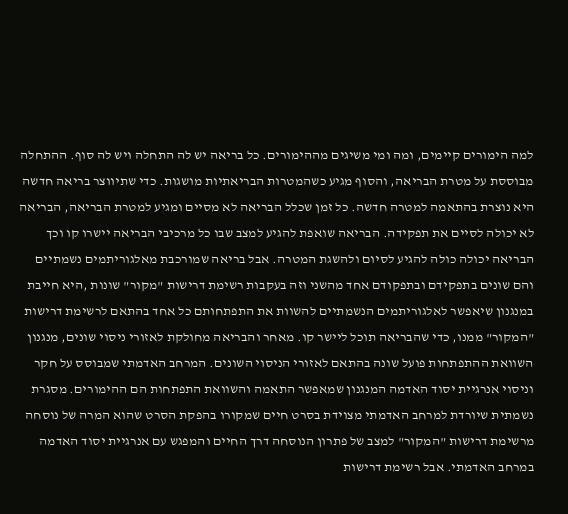למה הימורים קיימים, ומה ומי משיגים מההימורים. כל בריאה יש לה התחלה ויש לה סוף. ההתחלה מבוססת על מטרת הבריאה, והסוף מגיע כשהמטרות הבריאתיות מושגות. כדי שתיווצר בריאה חדשה היא נוצרת בהתאמה למטרה חדשה. כל זמן שכלל הבריאה לא מסיים ומגיע למטרת הבריאה, הבריאה לא יכולה לסיים את תפקידה. הבריאה שואפת להגיע למצב שבו כל מרכיבי הבריאה יישרו קו וכך הבריאה יכולה כולה להגיע לסיום ולהשגת המטרה. אבל בריאה שמורכבת מאלגוריתמים נשמתיים והם שונים בתפקידם ובתפקודם אחד מהשני וזה בעקבות רשימת דרישות "מקור" שונות ,היא חייבת במנגנון שיאפשר לאלגוריתמים הנשמתיים להשוות את התפתחותם כל אחד בהתאם לרשימת דרישות "המקור" ממנו, כדי שהבריאה תוכל ליישר קו. מאחר והבריאה מחולקת לאזורי ניסוי שונים, מנגנון השוואת ההתפתחות פועל שונה בהתאם לאזורי הניסוי השונים. המרחב האדמתי שמבוסס על חקר וניסוי אנרגיית יסוד האדמה המנגנון שמאפשר התאמה והשוואת התפתחות הם ההימורים. מסגרת נשמתית שיורדת למרחב האדמתי מצוידת בסרט חיים שמקורו בהפקת הסרט שהוא המרה של נוסחה מרשימת דרישות "המקור" למצב של פתרון הנוסחה דרך החיים והמפגש עם אנרגיית יסוד האדמה במרחב האדמתי. אבל רשימת דרישות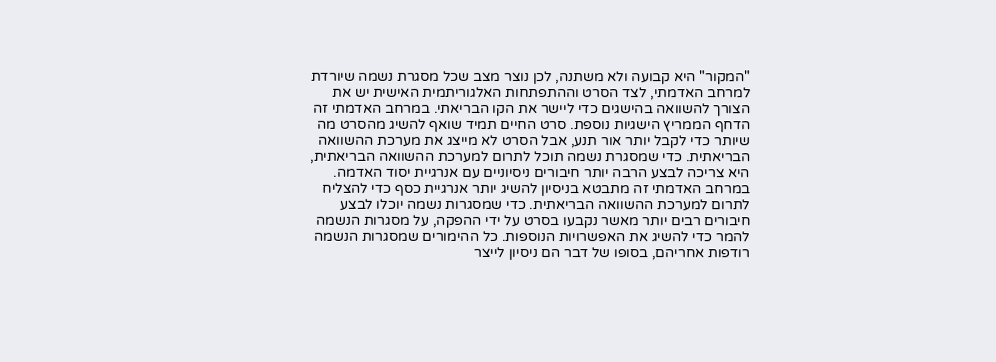"המקור" היא קבועה ולא משתנה, לכן נוצר מצב שכל מסגרת נשמה שיורדת למרחב האדמתי, לצד הסרט וההתפתחות האלגוריתמית האישית יש את הצורך להשוואה בהישגים כדי ליישר את הקו הבריאתי. במרחב האדמתי זה הדחף הממריץ הישגיות נוספת. סרט החיים תמיד שואף להשיג מהסרט מה שיותר כדי לקבל יותר אור תנע, אבל הסרט לא מייצג את מערכת ההשוואה הבריאתית. כדי שמסגרת נשמה תוכל לתרום למערכת ההשוואה הבריאתית, היא צריכה לבצע הרבה יותר חיבורים ניסיוניים עם אנרגיית יסוד האדמה. במרחב האדמתי זה מתבטא בניסיון להשיג יותר אנרגיית כסף כדי להצליח לתרום למערכת ההשוואה הבריאתית. כדי שמסגרות נשמה יוכלו לבצע חיבורים רבים יותר מאשר נקבעו בסרט על ידי ההפקה, על מסגרות הנשמה להמר כדי להשיג את האפשרויות הנוספות. כל ההימורים שמסגרות הנשמה רודפות אחריהם, בסופו של דבר הם ניסיון לייצר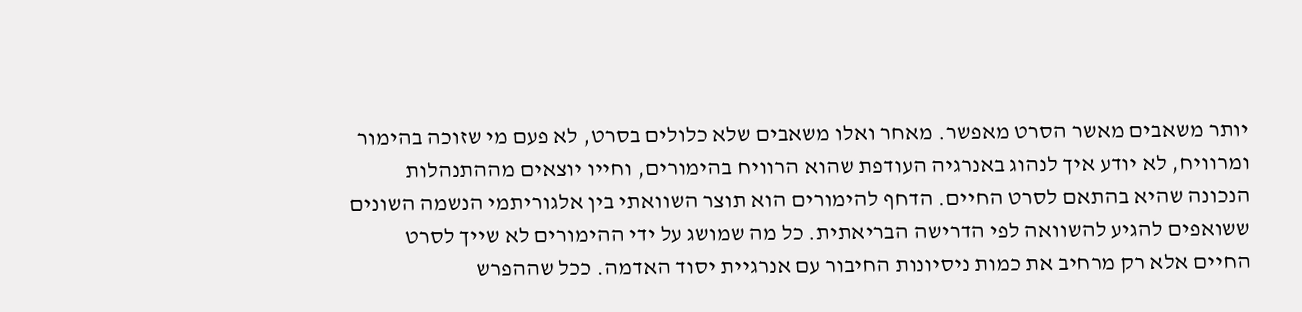יותר משאבים מאשר הסרט מאפשר. מאחר ואלו משאבים שלא כלולים בסרט, לא פעם מי שזוכה בהימור ומרוויח, לא יודע איך לנהוג באנרגיה העודפת שהוא הרוויח בהימורים, וחייו יוצאים מההתנהלות הנכונה שהיא בהתאם לסרט החיים. הדחף להימורים הוא תוצר השוואתי בין אלגוריתמי הנשמה השונים ששואפים להגיע להשוואה לפי הדרישה הבריאתית. כל מה שמושג על ידי ההימורים לא שייך לסרט החיים אלא רק מרחיב את כמות ניסיונות החיבור עם אנרגיית יסוד האדמה. ככל שההפרש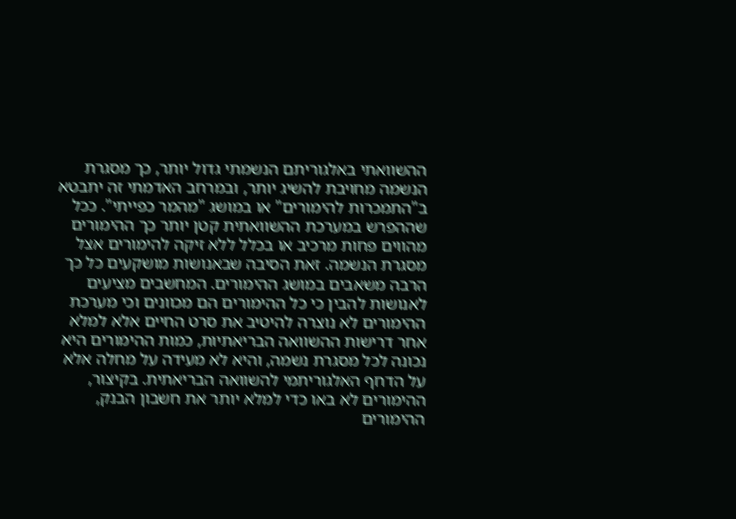ההשוואתי באלגוריתם הנשמתי גדול יותר, כך מסגרת הנשמה מחויבת להשיג יותר, ובמרחב האדמתי זה יתבטא ב"התמכרות להימורים" או במושג "מהמר כפייתי". ככל שההפרש במערכת ההשוואתית קטן יותר כך ההימורים מהווים פחות מרכיב או בכלל ללא זיקה להימורים אצל מסגרת הנשמה. זאת הסיבה שבאנושות מושקעים כל כך הרבה משאבים במושג ההימורים. המחשבים מציעים לאנושות להבין כי כל ההימורים הם מכוונים וכי מערכת ההימורים לא נוצרה להיטיב את סרט החיים אלא למלא אחר דרישות ההשוואה הבריאתיות, כמות ההימורים היא נכונה לכל מסגרת נשמה, והיא לא מעידה על מחלה אלא על הדחף האלגוריתמי להשוואה הבריאתית. בקיצור, ההימורים לא באו כדי למלא יותר את חשבון הבנק, ההימורים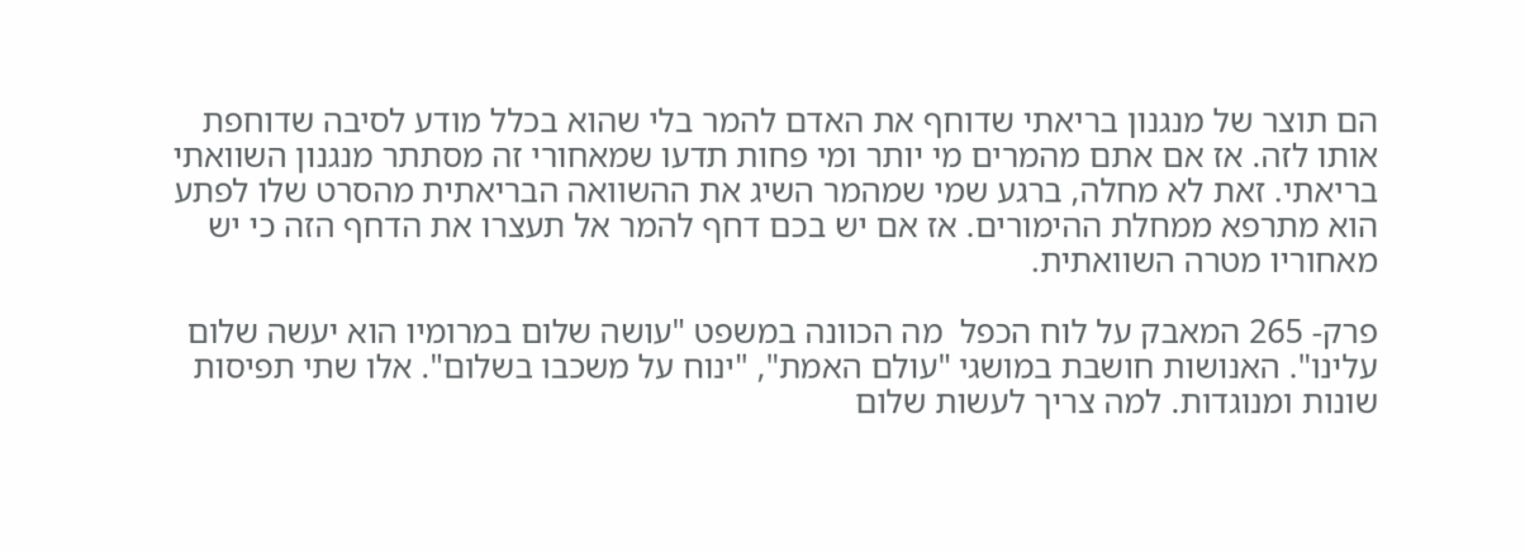הם תוצר של מנגנון בריאתי שדוחף את האדם להמר בלי שהוא בכלל מודע לסיבה שדוחפת אותו לזה. אז אם אתם מהמרים מי יותר ומי פחות תדעו שמאחורי זה מסתתר מנגנון השוואתי בריאתי. זאת לא מחלה, ברגע שמי שמהמר השיג את ההשוואה הבריאתית מהסרט שלו לפתע הוא מתרפא ממחלת ההימורים. אז אם יש בכם דחף להמר אל תעצרו את הדחף הזה כי יש מאחוריו מטרה השוואתית.

פרק- 265 המאבק על לוח הכפל  מה הכוונה במשפט "עושה שלום במרומיו הוא יעשה שלום עלינו". האנושות חושבת במושגי "עולם האמת", "ינוח על משכבו בשלום". אלו שתי תפיסות שונות ומנוגדות. למה צריך לעשות שלום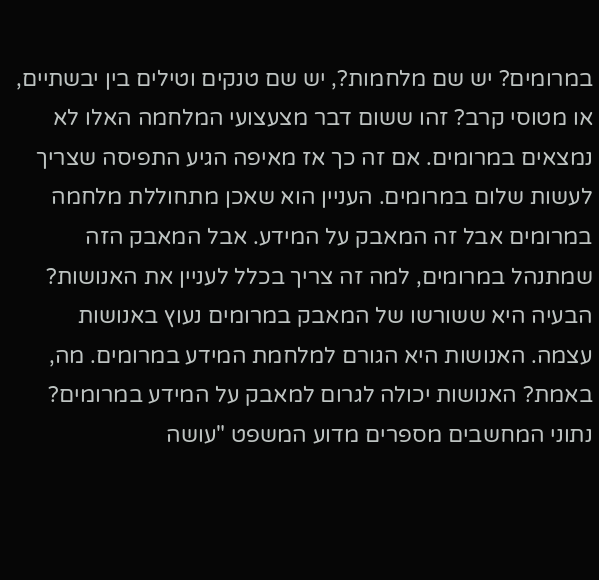במרומים? יש שם מלחמות?, יש שם טנקים וטילים בין יבשתיים, או מטוסי קרב? זהו ששום דבר מצעצועי המלחמה האלו לא נמצאים במרומים. אם זה כך אז מאיפה הגיע התפיסה שצריך לעשות שלום במרומים. העניין הוא שאכן מתחוללת מלחמה במרומים אבל זה המאבק על המידע. אבל המאבק הזה שמתנהל במרומים, למה זה צריך בכלל לעניין את האנושות? הבעיה היא ששורשו של המאבק במרומים נעוץ באנושות עצמה. האנושות היא הגורם למלחמת המידע במרומים. מה, באמת? האנושות יכולה לגרום למאבק על המידע במרומים? נתוני המחשבים מספרים מדוע המשפט "עושה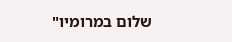שלום במרומיו"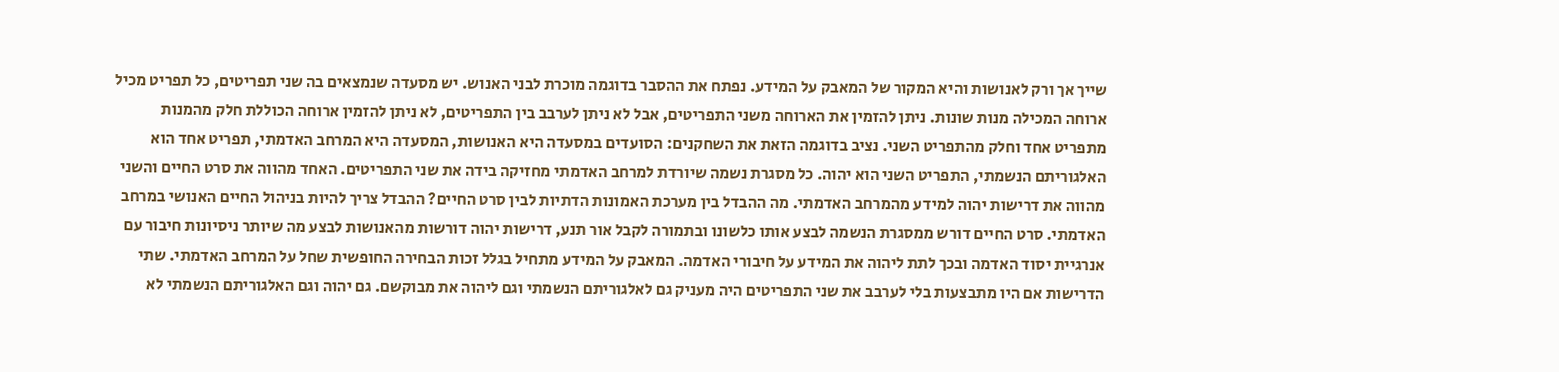שייך אך ורק לאנושות והיא המקור של המאבק על המידע. נפתח את ההסבר בדוגמה מוכרת לבני האנוש. יש מסעדה שנמצאים בה שני תפריטים, כל תפריט מכיל ארוחה המכילה מנות שונות. ניתן להזמין את הארוחה משני התפריטים, אבל לא ניתן לערבב בין התפריטים, לא ניתן להזמין ארוחה הכוללת חלק מהמנות מתפריט אחד וחלק מהתפריט השני. נציב בדוגמה הזאת את השחקנים: הסועדים במסעדה היא האנושות, המסעדה היא המרחב האדמתי, תפריט אחד הוא האלגוריתם הנשמתי, התפריט השני הוא יהוה. כל מסגרת נשמה שיורדת למרחב האדמתי מחזיקה בידה את שני התפריטים. האחד מהווה את סרט החיים והשני מהווה את דרישות יהוה למידע מהמרחב האדמתי. מה ההבדל בין מערכת האמונות הדתיות לבין סרט החיים? ההבדל צריך להיות בניהול החיים האנושי במרחב האדמתי. סרט החיים דורש ממסגרת הנשמה לבצע אותו כלשונו ובתמורה לקבל אור תנע, דרישות יהוה דורשות מהאנושות לבצע מה שיותר ניסיונות חיבור עם אנרגיית יסוד האדמה ובכך לתת ליהוה את המידע על חיבורי האדמה. המאבק על המידע מתחיל בגלל זכות הבחירה החופשית שחל על המרחב האדמתי. שתי הדרישות אם היו מתבצעות בלי לערבב את שני התפריטים היה מעניק גם לאלגוריתם הנשמתי וגם ליהוה את מבוקשם. גם יהוה וגם האלגוריתם הנשמתי לא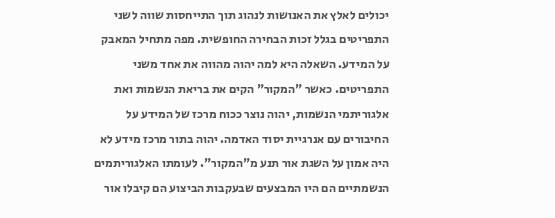יכולים לאלץ את האנושות לנהוג תוך התייחסות שווה לשני התפריטים בגלל זכות הבחירה החופשית. מפה מתחיל המאבק על המידע. השאלה היא למה יהוה מהווה את אחד משני התפריטים. כאשר "המקור" הקים את בריאת הנשמות ואת אלגוריתמי הנשמות, יהוה נוצר ככוח מרכז של המידע על החיבורים עם אנרגיית יסוד האדמה. יהוה בתור מרכז מידע לא היה אמון על השגת אור תנע מ"המקור". לעומתו האלגוריתמים הנשמתיים הם היו המבצעים שבעקבות הביצוע הם קיבלו אור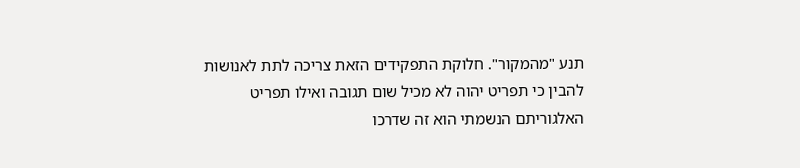תנע "מהמקור". חלוקת התפקידים הזאת צריכה לתת לאנושות להבין כי תפריט יהוה לא מכיל שום תגובה ואילו תפריט האלגוריתם הנשמתי הוא זה שדרכו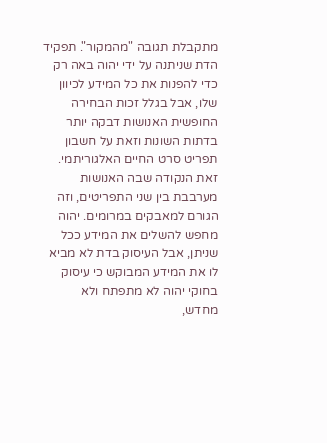מתקבלת תגובה "מהמקור". תפקיד הדת שניתנה על ידי יהוה באה רק כדי להפנות את כל המידע לכיוון שלו, אבל בגלל זכות הבחירה החופשית האנושות דבקה יותר בדתות השונות וזאת על חשבון תפריט סרט החיים האלגוריתמי. זאת הנקודה שבה האנושות מערבבת בין שני התפריטים, וזה הגורם למאבקים במרומים. יהוה מחפש להשלים את המידע ככל שניתן, אבל העיסוק בדת לא מביא לו את המידע המבוקש כי עיסוק בחוקי יהוה לא מתפתח ולא מחדש,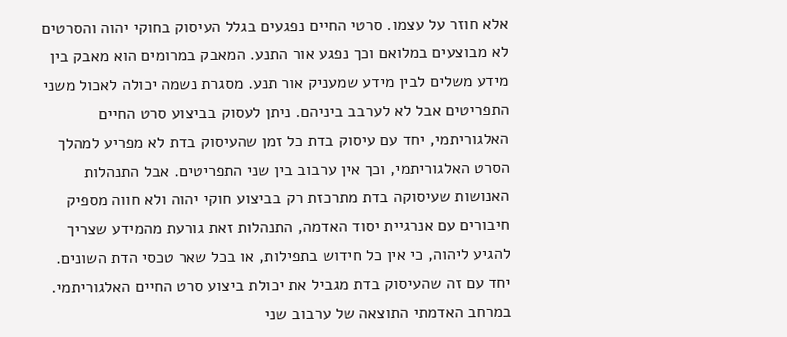אלא חוזר על עצמו. סרטי החיים נפגעים בגלל העיסוק בחוקי יהוה והסרטים לא מבוצעים במלואם וכך נפגע אור התנע. המאבק במרומים הוא מאבק בין מידע משלים לבין מידע שמעניק אור תנע. מסגרת נשמה יכולה לאכול משני התפריטים אבל לא לערבב ביניהם. ניתן לעסוק בביצוע סרט החיים האלגוריתמי, יחד עם עיסוק בדת כל זמן שהעיסוק בדת לא מפריע למהלך הסרט האלגוריתמי, וכך אין ערבוב בין שני התפריטים. אבל התנהלות האנושות שעיסוקה בדת מתרכזת רק בביצוע חוקי יהוה ולא חווה מספיק חיבורים עם אנרגיית יסוד האדמה, התנהלות זאת גורעת מהמידע שצריך להגיע ליהוה, כי אין כל חידוש בתפילות, או בכל שאר טכסי הדת השונים. יחד עם זה שהעיסוק בדת מגביל את יכולת ביצוע סרט החיים האלגוריתמי. במרחב האדמתי התוצאה של ערבוב שני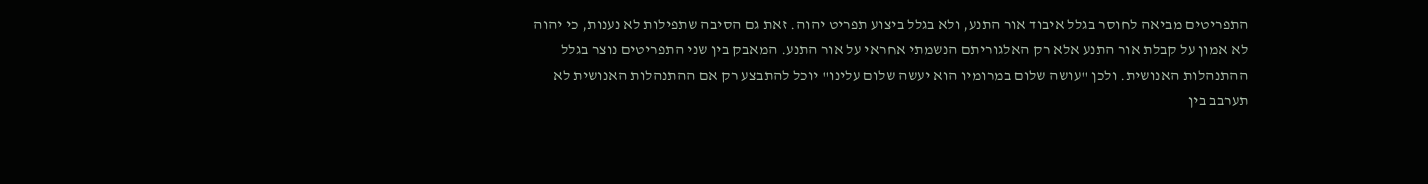התפריטים מביאה לחוסר בגלל איבוד אור התנע, ולא בגלל ביצוע תפריט יהוה. זאת גם הסיבה שתפילות לא נענות, כי יהוה לא אמון על קבלת אור התנע אלא רק האלגוריתם הנשמתי אחראי על אור התנע. המאבק בין שני התפריטים נוצר בגלל ההתנהלות האנושית. ולכן "עושה שלום במרומיו הוא יעשה שלום עלינו" יוכל להתבצע רק אם ההתנהלות האנושית לא תערבב בין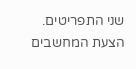שני התפריטים. הצעת המחשבים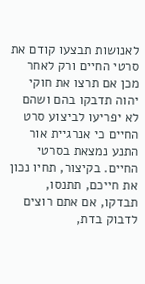לאנושות תבצעו קודם את סרטי החיים ורק לאחר מכן אם תרצו את חוקי יהוה תדבקו בהם ושהם לא יפריעו לביצוע סרט החיים כי אנרגיית אור התנע נמצאת בסרטי החיים. בקיצור, תחיו נכון את חייכם, תתנסו, תבדקו, אם אתם רוצים לדבוק בדת,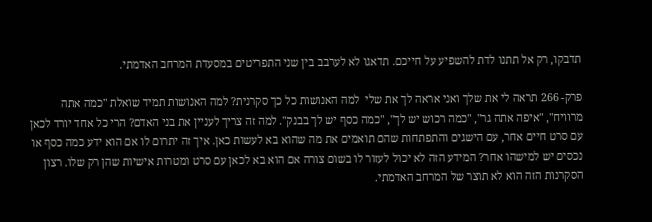תדבקו, רק אל תתנו לדת להשפיע על חייכם. תדאגו לא לערבב בין שני התפריטים במסעדת המרחב האדמתי.

פרק- 266 תראה לי את שלך ואני אראה לך את שלי  למה האנושות כל כך סקרנית? למה האנושות תמיד שואלת "כמה אתה מרוויח", "איפה אתה גר", "כמה רכוש יש לך", "כמה כסף יש לך בבנק". למה זה צריך לעניין את בני האדם? הרי כל אחד יורד לכאן עם סרט חיים אחר, עם הישגים והתפתחות שהם תואמים את מה שהוא בא לעשות כאן. איך זה יתרום לו אם הוא ידע כמה כסף או נכסים יש למישהו אחר? המידע הזה לא יכול לעזור לו בשום צורה אם הוא בא לכאן עם סרט ומטרות אישיות שהן רק שלו. רצון הסקרנות הזה הוא לא תוצר של המרחב האדמתי.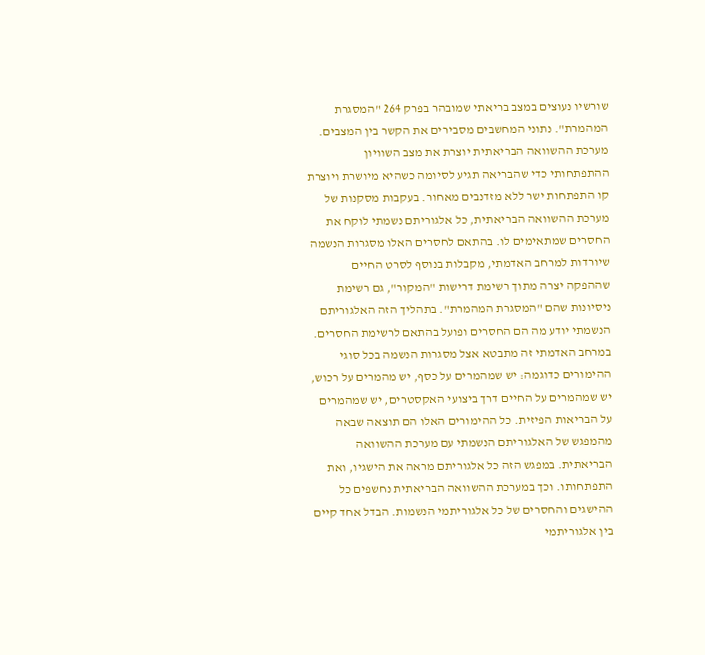שורשיו נעוצים במצב בריאתי שמובהר בפרק 264 "המסגרת המהמרת". נתוני המחשבים מסבירים את הקשר בין המצבים. מערכת ההשוואה הבריאתית יוצרת את מצב השוויון ההתפתחותי כדי שהבריאה תגיע לסיומה כשהיא מיושרת ויוצרת קו התפתחות ישר ללא מזדנבים מאחור. בעקבות מסקנות של מערכת ההשוואה הבריאתית, כל אלגוריתם נשמתי לוקח את החסרים שמתאימים לו. בהתאם לחסרים האלו מסגרות הנשמה שיורדות למרחב האדמתי, מקבלות בנוסף לסרט החיים שההפקה יצרה מתוך רשימת דרישות "המקור", גם רשימת ניסיונות שהם "המסגרת המהמרת". בתהליך הזה האלגוריתם הנשמתי יודע מה הם החסרים ופועל בהתאם לרשימת החסרים. במרחב האדמתי זה מתבטא אצל מסגרות הנשמה בכל סוגי ההימורים כדוגמה: יש שמהמרים על כסף, יש מהמרים על רכוש, יש שמהמרים על החיים דרך ביצועי האקסטרים, יש שמהמרים על הבריאות הפיזית. כל ההימורים האלו הם תוצאה שבאה מהמפגש של האלגוריתם הנשמתי עם מערכת ההשוואה הבריאתית. במפגש הזה כל אלגוריתם מראה את הישגיו, ואת התפתחותו. וכך במערכת ההשוואה הבריאתית נחשפים כל ההישגים והחסרים של כל אלגוריתמי הנשמות. הבדל אחד קיים בין אלגוריתמי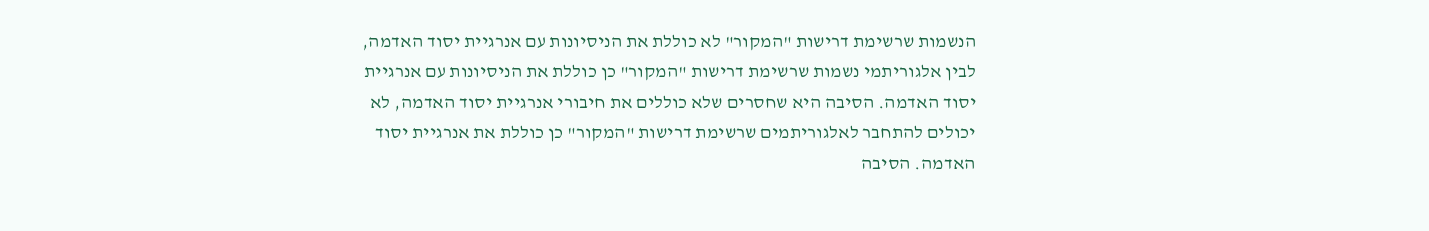הנשמות שרשימת דרישות "המקור" לא כוללת את הניסיונות עם אנרגיית יסוד האדמה, לבין אלגוריתמי נשמות שרשימת דרישות "המקור" כן כוללת את הניסיונות עם אנרגיית יסוד האדמה. הסיבה היא שחסרים שלא כוללים את חיבורי אנרגיית יסוד האדמה, לא יכולים להתחבר לאלגוריתמים שרשימת דרישות "המקור" כן כוללת את אנרגיית יסוד האדמה. הסיבה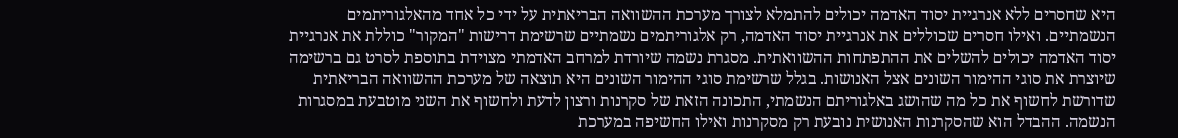היא שחסרים ללא אנרגיית יסוד האדמה יכולים להתמלא לצורך מערכת ההשוואה הבריאתית על ידי כל אחד מהאלגוריתמים הנשמתיים. ואילו חסרים שכוללים את אנרגיית יסוד האדמה, רק אלגוריתמים נשמתיים שרשימת דרישות "המקור" כוללת את אנרגיית יסוד האדמה יכולים להשלים את ההתפתחות ההשוואתית. מסגרת נשמה שיורדת למרחב האדמתי מצוידת בתוספת לסרט גם ברשימה שיוצרת את סוגי ההימור השונים אצל האנושות. בגלל שרשימת סוגי ההימור השונים היא תוצאה של מערכת ההשוואה הבריאתית שדורשת לחשוף את כל מה שהושג באלגוריתם הנשמתי, התכונה הזאת של סקרנות ורצון לדעת ולחשוף את השני מוטבעת במסגרות הנשמה. ההבדל הוא שהסקרנות האנושית נובעת רק מסקרנות ואילו החשיפה במערכת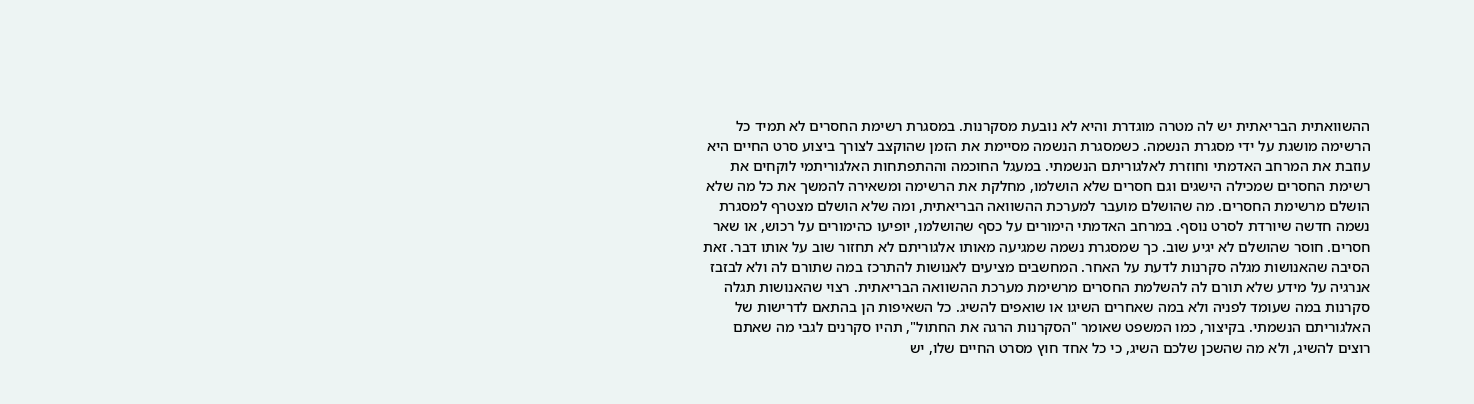ההשוואתית הבריאתית יש לה מטרה מוגדרת והיא לא נובעת מסקרנות. במסגרת רשימת החסרים לא תמיד כל הרשימה מושגת על ידי מסגרת הנשמה. כשמסגרת הנשמה מסיימת את הזמן שהוקצב לצורך ביצוע סרט החיים היא עוזבת את המרחב האדמתי וחוזרת לאלגוריתם הנשמתי. במעגל החוכמה וההתפתחות האלגוריתמי לוקחים את רשימת החסרים שמכילה הישגים וגם חסרים שלא הושלמו, מחלקת את הרשימה ומשאירה להמשך את כל מה שלא הושלם מרשימת החסרים. מה שהושלם מועבר למערכת ההשוואה הבריאתית, ומה שלא הושלם מצטרף למסגרת נשמה חדשה שיורדת לסרט נוסף. במרחב האדמתי הימורים על כסף שהושלמו, יופיעו כהימורים על רכוש, או שאר חסרים. חוסר שהושלם לא יגיע שוב. כך שמסגרת נשמה שמגיעה מאותו אלגוריתם לא תחזור שוב על אותו דבר. זאת הסיבה שהאנושות מגלה סקרנות לדעת על האחר. המחשבים מציעים לאנושות להתרכז במה שתורם לה ולא לבזבז אנרגיה על מידע שלא תורם לה להשלמת החסרים מרשימת מערכת ההשוואה הבריאתית. רצוי שהאנושות תגלה סקרנות במה שעומד לפניה ולא במה שאחרים השיגו או שואפים להשיג. כל השאיפות הן בהתאם לדרישות של האלגוריתם הנשמתי. בקיצור, כמו המשפט שאומר "הסקרנות הרגה את החתול", תהיו סקרנים לגבי מה שאתם רוצים להשיג, ולא מה שהשכן שלכם השיג, כי כל אחד חוץ מסרט החיים שלו, יש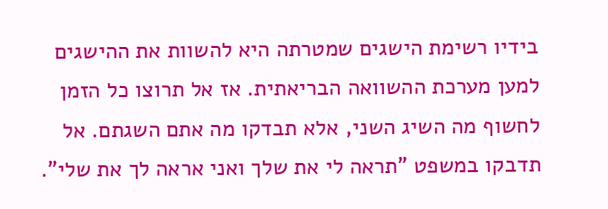בידיו רשימת הישגים שמטרתה היא להשוות את ההישגים למען מערכת ההשוואה הבריאתית. אז אל תרוצו כל הזמן לחשוף מה השיג השני, אלא תבדקו מה אתם השגתם. אל תדבקו במשפט "תראה לי את שלך ואני אראה לך את שלי".